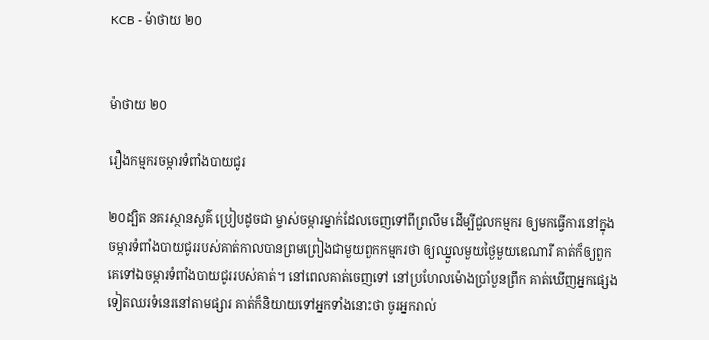KCB - ម៉ាថាយ ២០


ម៉ាថាយ ២០

រឿងកម្មករចម្ការទំពាំងបាយជូរ

២០ដ្បិត នគរស្ថានសួគ៌ ប្រៀបដូចជា ម្ចាស់ចម្ការម្នាក់ដែលចេញទៅពីព្រលឹម ដើម្បីជួលកម្មករ ឲ្យមកធ្វើការនៅក្នុងចម្ការទំពាំងបាយជូររបស់គាត់កាលបានព្រមព្រៀងជាមួយពួកកម្មករថា ឲ្យឈ្នួលមួយថ្ងៃមួយឌេណារី គាត់ក៏ឲ្យពួកគេទៅឯចម្ការទំពាំងបាយជូររបស់គាត់។ នៅពេលគាត់ចេញទៅ នៅប្រហែលម៉ោងប្រាំបួនព្រឹក គាត់ឃើញអ្នកផ្សេងទៀតឈរទំនេរនៅតាមផ្សារ គាត់ក៏និយាយទៅអ្នកទាំងនោះថា ចូរអ្នករាល់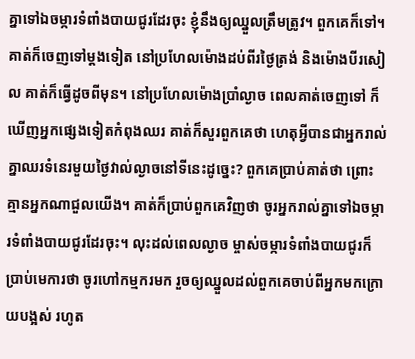គ្នាទៅឯចម្ការទំពាំងបាយជូរដែរចុះ ខ្ញុំនឹងឲ្យឈ្នួលត្រឹមត្រូវ។ ពួកគេក៏ទៅ។ គាត់ក៏ចេញទៅម្ដងទៀត នៅប្រហែលម៉ោងដប់ពីរថ្ងៃត្រង់ និងម៉ោងបីរសៀល គាត់ក៏ធ្វើដូចពីមុន។ នៅប្រហែលម៉ោងប្រាំល្ងាច ពេលគាត់ចេញទៅ ក៏ឃើញអ្នកផ្សេងទៀតកំពុងឈរ គាត់ក៏សួរពួកគេថា ហេតុអ្វីបានជាអ្នករាល់គ្នាឈរទំនេរមួយថ្ងៃវាល់ល្ងាចនៅទីនេះដូច្នេះ? ពួកគេប្រាប់គាត់ថា ព្រោះគ្មានអ្នកណាជួលយើង។ គាត់ក៏ប្រាប់ពួកគេវិញថា ចូរអ្នករាល់គ្នាទៅឯចម្ការទំពាំងបាយជូរដែរចុះ។ លុះដល់ពេលល្ងាច ម្ចាស់ចម្ការទំពាំងបាយជូរក៏ប្រាប់មេការថា ចូរហៅកម្មករមក រួចឲ្យឈ្នួលដល់ពួកគេចាប់ពីអ្នកមកក្រោយបង្អស់ រហូត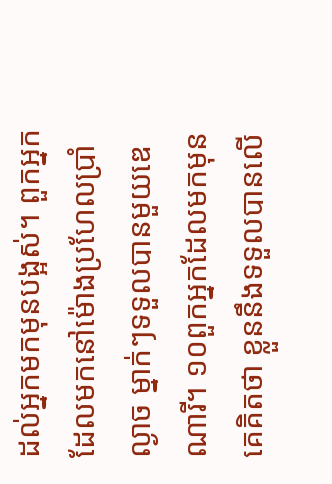ដល់អ្នកមកមុនបង្អស់។ ពួកអ្នកដែលមកនៅម៉ោងប្រហែលប្រាំល្ងាច ម្នាក់ៗទទួលបានមួយឌេណារី។ ១០ពួកអ្នកដែលមកមុនគេគិតថា ខ្លួននឹងទទួលបានលើ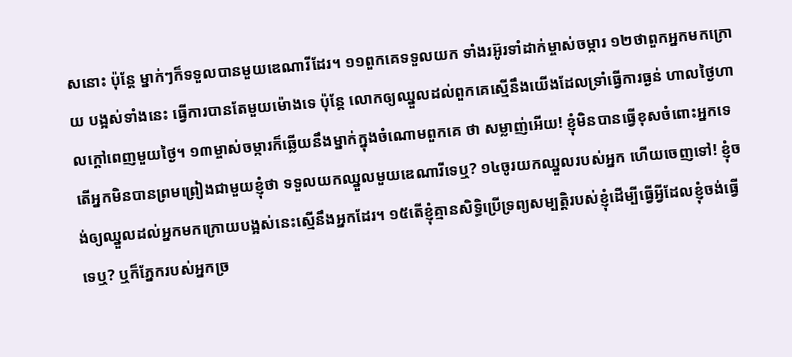សនោះ ប៉ុន្តែ ម្នាក់ៗក៏ទទួលបានមួយឌេណារីដែរ។ ១១ពួកគេទទួលយក ទាំងរអ៊ូរទាំដាក់ម្ចាស់ចម្ការ ១២ថាពួកអ្នកមកក្រោយ បង្អស់ទាំងនេះ ធ្វើការបានតែមួយម៉ោងទេ ប៉ុន្តែ លោកឲ្យឈ្នួលដល់ពួកគេស្មើនឹងយើងដែលទ្រាំធ្វើការធ្ងន់ ហាលថ្ងៃហាលក្តៅពេញមួយថ្ងៃ។ ១៣ម្ចាស់ចម្ការក៏ឆ្លើយនឹងម្នាក់ក្នុងចំណោមពួកគេ ថា សម្លាញ់អើយ! ខ្ញុំមិនបានធ្វើខុសចំពោះអ្នកទេ តើអ្នកមិនបានព្រមព្រៀងជាមួយខ្ញុំថា ទទួលយកឈ្នួលមួយឌេណារីទេឬ? ១៤ចូរយកឈ្នួលរបស់អ្នក ហើយចេញទៅ! ខ្ញុំចង់ឲ្យឈ្នួលដល់អ្នកមកក្រោយបង្អស់នេះស្មើនឹងអ្នកដែរ។ ១៥តើខ្ញុំគ្មានសិទ្ធិប្រើទ្រព្យសម្បត្តិរបស់ខ្ញុំដើម្បីធ្វើអ្វីដែលខ្ញុំចង់ធ្វើទេឬ? ឬក៏ភ្នែករបស់អ្នកច្រ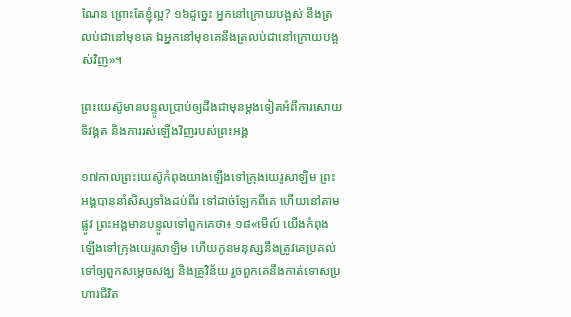ណែន ព្រោះតែខ្ញុំល្អ? ១៦ដូច្នេះ អ្នកនៅក្រោយបង្អស់ នឹងត្រលប់ជានៅមុខគេ ឯអ្នកនៅមុខគេនឹងត្រលប់ជានៅក្រោយបង្អស់វិញ»។

ព្រះយេស៊ូមានបន្ទូលប្រាប់ឲ្យដឹងជាមុនម្ដងទៀតអំពីការសោយទិវង្គត និងការរស់ឡើងវិញរបស់ព្រះអង្គ

១៧កាលព្រះយេស៊ូកំពុងយាងឡើងទៅក្រុងយេរូសាឡិម ព្រះអង្គបាននាំសិស្សទាំងដប់ពីរ ទៅដាច់ឡែកពីគេ ហើយនៅតាមផ្លូវ ព្រះអង្គមានបន្ទូលទៅពួកគេថា៖ ១៨«មើល៍ យើងកំពុងឡើងទៅក្រុងយេរូសាឡិម ហើយកូនមនុស្សនឹងត្រូវគេប្រគល់ទៅឲ្យពួកសម្តេចសង្ឃ និងគ្រូវិន័យ រួចពួកគេនឹងកាត់ទោសប្រហារជីវិត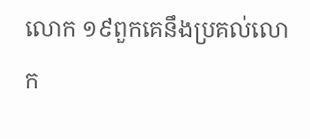លោក ១៩ពួកគេនឹងប្រគល់លោក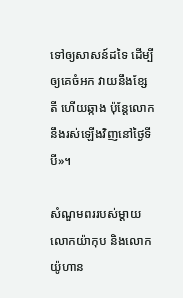ទៅឲ្យសាសន៍ដទៃ ដើម្បីឲ្យគេចំអក វាយនឹងខ្សែតី ហើយឆ្កាង ប៉ុន្តែលោកនឹងរស់ឡើងវិញនៅថ្ងៃទីបី»។

សំណួមពររបស់ម្ដាយលោកយ៉ាកុប និងលោកយ៉ូហាន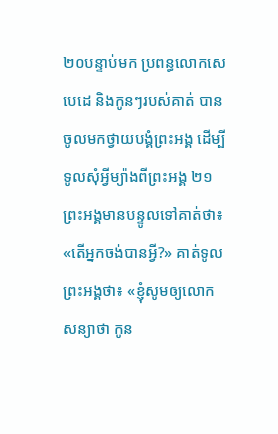២០បន្ទាប់មក ប្រពន្ធលោកសេបេដេ និងកូនៗរបស់គាត់ បានចូលមកថ្វាយបង្គំព្រះអង្គ ដើម្បីទូលសុំអ្វីម្យ៉ាងពីព្រះអង្គ ២១ព្រះអង្គមានបន្ទូលទៅគាត់ថា៖ «តើអ្នកចង់បានអ្វី?» គាត់ទូលព្រះអង្គថា៖ «ខ្ញុំសូមឲ្យលោកសន្យាថា កូន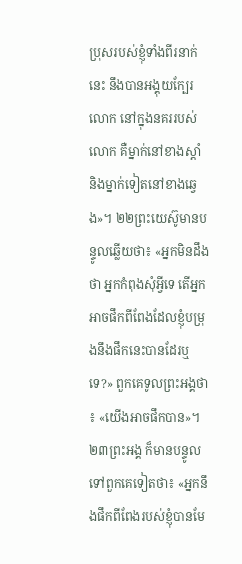ប្រុសរបស់ខ្ញុំទាំងពីរនាក់នេះ នឹងបានអង្គុយក្បែរលោក នៅក្នុងនគររបស់លោក គឺម្នាក់នៅខាងស្ដាំ និងម្នាក់ទៀតនៅខាងឆ្វេង»។ ២២ព្រះយេស៊ូមានបន្ទូលឆ្លើយថា៖ «អ្នកមិនដឹងថា អ្នកកំពុងសុំអ្វីទេ តើអ្នកអាចផឹកពីពែងដែលខ្ញុំបម្រុងនឹងផឹកនេះបានដែរឬទេ?» ពួកគេទូលព្រះអង្គថា៖ «យើងអាចផឹកបាន»។ ២៣ព្រះអង្គ ក៏មានបន្ទូលទៅពួកគេទៀតថា៖ «អ្នកនឹងផឹកពីពែងរបស់ខ្ញុំបានមែ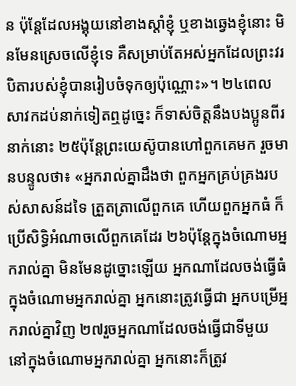ន ប៉ុន្ដែដែលអង្គុយនៅខាងស្ដាំខ្ញុំ ឬខាងឆ្វេងខ្ញុំនោះ មិនមែនស្រេចលើខ្ញុំទេ គឺសម្រាប់តែអស់អ្នកដែលព្រះវរបិតារបស់ខ្ញុំបានរៀបចំទុកឲ្យប៉ុណ្ណោះ»។ ២៤ពេលសាវកដប់នាក់ទៀតឮដូច្នេះ ក៏ទាស់ចិត្ដនឹងបងប្អូនពីរនាក់នោះ ២៥ប៉ុន្ដែព្រះយេស៊ូបានហៅពួកគេមក រួចមានបន្ទូលថា៖ «អ្នករាល់គ្នាដឹងថា ពួកអ្នកគ្រប់គ្រងរបស់សាសន៍ដទៃ ត្រួតត្រាលើពួកគេ ហើយពួកអ្នកធំ ក៏ប្រើសិទ្ធិអំណាចលើពួកគេដែរ ២៦ប៉ុន្តែក្នុងចំណោមអ្នករាល់គ្នា មិនមែនដូច្នោះឡើយ អ្នកណាដែលចង់ធ្វើធំ ក្នុងចំណោមអ្នករាល់គ្នា អ្នកនោះត្រូវធ្វើជា អ្នកបម្រើអ្នករាល់គ្នាវិញ ២៧រួចអ្នកណាដែលចង់ធ្វើជាទីមួយ នៅក្នុងចំណោមអ្នករាល់គ្នា អ្នកនោះក៏ត្រូវ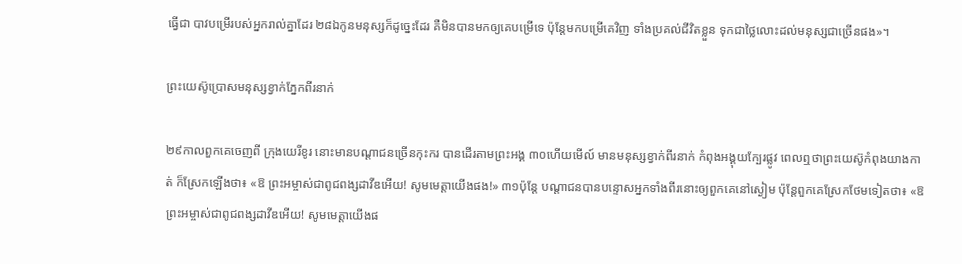ធ្វើជា បាវបម្រើរបស់អ្នករាល់គ្នាដែរ ២៨ឯកូនមនុស្សក៏ដូច្នេះដែរ គឺមិនបានមកឲ្យគេបម្រើទេ ប៉ុន្ដែមកបម្រើគេវិញ ទាំងប្រគល់ជីវិតខ្លួន ទុកជាថ្លៃលោះដល់មនុស្សជាច្រើនផង»។

ព្រះយេស៊ូប្រោសមនុស្សខ្វាក់ភ្នែកពីរនាក់

២៩កាលពួកគេចេញពី ក្រុងយេរីខូរ នោះមានបណ្តាជនច្រើនកុះករ បានដើរតាមព្រះអង្គ ៣០ហើយមើល៍ មានមនុស្សខ្វាក់ពីរនាក់ កំពុងអង្គុយក្បែរផ្លូវ ពេលឮថាព្រះយេស៊ូកំពុងយាងកាត់ ក៏ស្រែកឡើងថា៖ «ឱ ព្រះអម្ចាស់ជាពូជពង្សដាវីឌអើយ! សូមមេត្តាយើងផង!» ៣១ប៉ុន្ដែ បណ្តាជនបានបន្ទោសអ្នកទាំងពីរនោះឲ្យពួកគេនៅស្ងៀម ប៉ុន្ដែពួកគេស្រែកថែមទៀតថា៖ «ឱ ព្រះអម្ចាស់ជាពូជពង្សដាវីឌអើយ! សូមមេត្តាយើងផ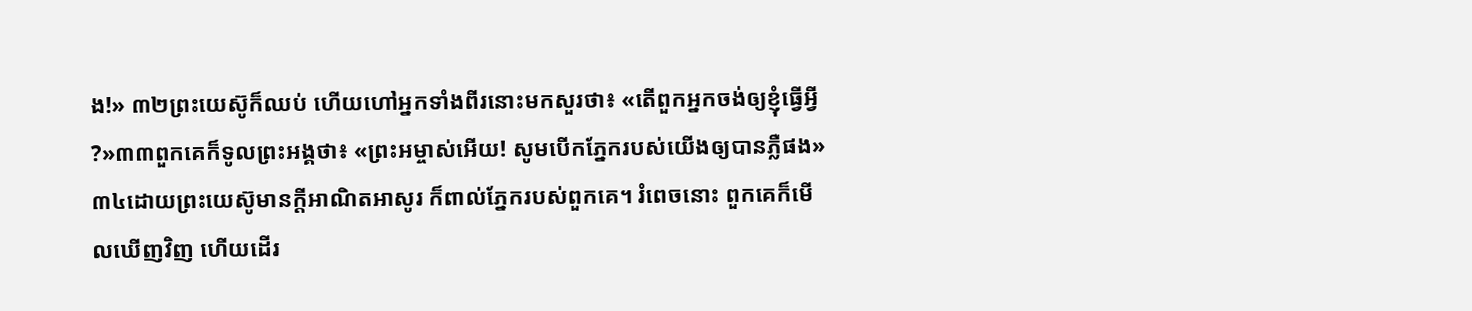ង!» ៣២ព្រះយេស៊ូក៏ឈប់ ហើយហៅអ្នកទាំងពីរនោះមកសួរថា៖ «តើពួកអ្នកចង់ឲ្យខ្ញុំធ្វើអ្វី?»៣៣ពួកគេក៏ទូលព្រះអង្គថា៖ «ព្រះអម្ចាស់អើយ! សូមបើកភ្នែករបស់យើងឲ្យបានភ្លឺផង» ៣៤ដោយព្រះយេស៊ូមានក្ដីអាណិតអាសូរ ក៏ពាល់ភ្នែករបស់ពួកគេ។ រំពេចនោះ ពួកគេក៏មើលឃើញវិញ ហើយដើរ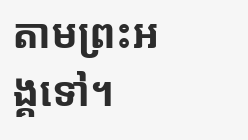តាមព្រះអង្គទៅ។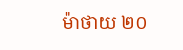ម៉ាថាយ ២០